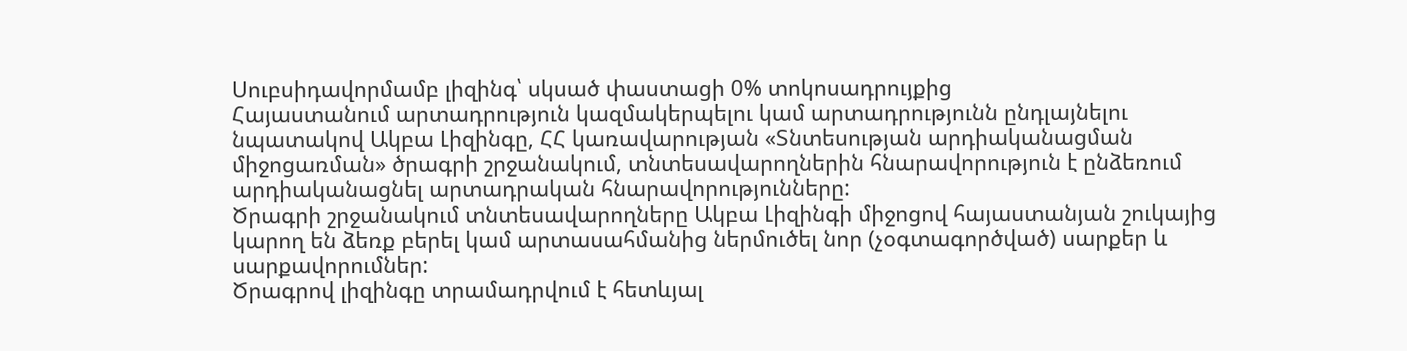Սուբսիդավորմամբ լիզինգ՝ սկսած փաստացի 0% տոկոսադրույքից
Հայաստանում արտադրություն կազմակերպելու կամ արտադրությունն ընդլայնելու նպատակով Ակբա Լիզինգը, ՀՀ կառավարության «Տնտեսության արդիականացման միջոցառման» ծրագրի շրջանակում, տնտեսավարողներին հնարավորություն է ընձեռում արդիականացնել արտադրական հնարավորությունները:
Ծրագրի շրջանակում տնտեսավարողները Ակբա Լիզինգի միջոցով հայաստանյան շուկայից կարող են ձեռք բերել կամ արտասահմանից ներմուծել նոր (չօգտագործված) սարքեր և սարքավորումներ:
Ծրագրով լիզինգը տրամադրվում է հետևյալ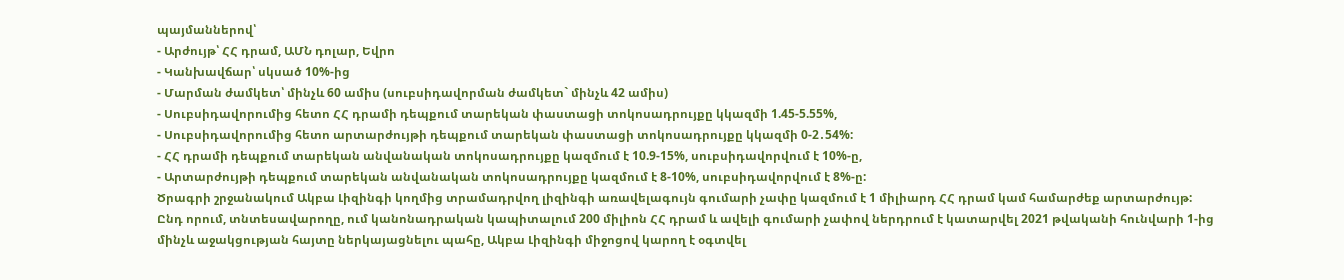պայմաններով՝
- Արժույթ՝ ՀՀ դրամ, ԱՄՆ դոլար, Եվրո
- Կանխավճար՝ սկսած 10%-ից
- Մարման ժամկետ՝ մինչև 60 ամիս (սուբսիդավորման ժամկետ` մինչև 42 ամիս)
- Սուբսիդավորումից հետո ՀՀ դրամի դեպքում տարեկան փաստացի տոկոսադրույքը կկազմի 1.45-5.55%,
- Սուբսիդավորումից հետո արտարժույթի դեպքում տարեկան փաստացի տոկոսադրույքը կկազմի 0-2․54%:
- ՀՀ դրամի դեպքում տարեկան անվանական տոկոսադրույքը կազմում է 10.9-15%, սուբսիդավորվում է 10%-ը,
- Արտարժույթի դեպքում տարեկան անվանական տոկոսադրույքը կազմում է 8-10%, սուբսիդավորվում է 8%-ը:
Ծրագրի շրջանակում Ակբա Լիզինգի կողմից տրամադրվող լիզինգի առավելագույն գումարի չափը կազմում է 1 միլիարդ ՀՀ դրամ կամ համարժեք արտարժույթ:
Ընդ որում, տնտեսավարողը, ում կանոնադրական կապիտալում 200 միլիոն ՀՀ դրամ և ավելի գումարի չափով ներդրում է կատարվել 2021 թվականի հունվարի 1-ից մինչև աջակցության հայտը ներկայացնելու պահը, Ակբա Լիզինգի միջոցով կարող է օգտվել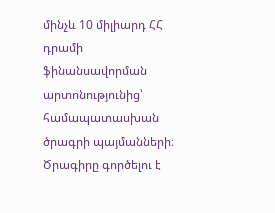մինչև 10 միլիարդ ՀՀ դրամի ֆինանսավորման արտոնությունից՝ համապատասխան ծրագրի պայմանների։
Ծրագիրը գործելու է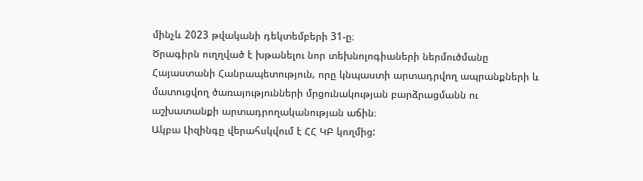մինչև 2023 թվականի դեկտեմբերի 31-ը։
Ծրագիրն ուղղված է խթանելու նոր տեխնոլոգիաների ներմուծմանը Հայաստանի Հանրապետություն, որը կնպաստի արտադրվող ապրանքների և մատուցվող ծառայությունների մրցունակության բարձրացմանն ու աշխատանքի արտադրողականության աճին։
Ակբա Լիզինգը վերահսկվում է ՀՀ ԿԲ կողմից: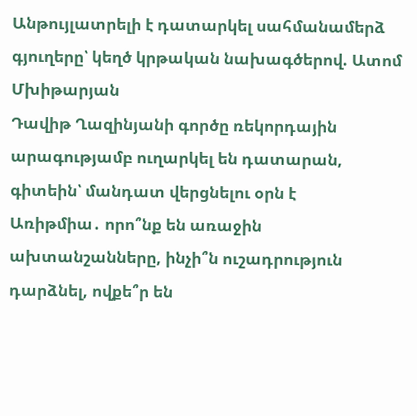Անթույլատրելի է դատարկել սահմանամերձ գյուղերը՝ կեղծ կրթական նախագծերով. Ատոմ Մխիթարյան
Դավիթ Ղազինյանի գործը ռեկորդային արագությամբ ուղարկել են դատարան, գիտեին՝ մանդատ վերցնելու օրն է
Առիթմիա․ որո՞նք են առաջին ախտանշանները, ինչի՞ն ուշադրություն դարձնել, ովքե՞ր են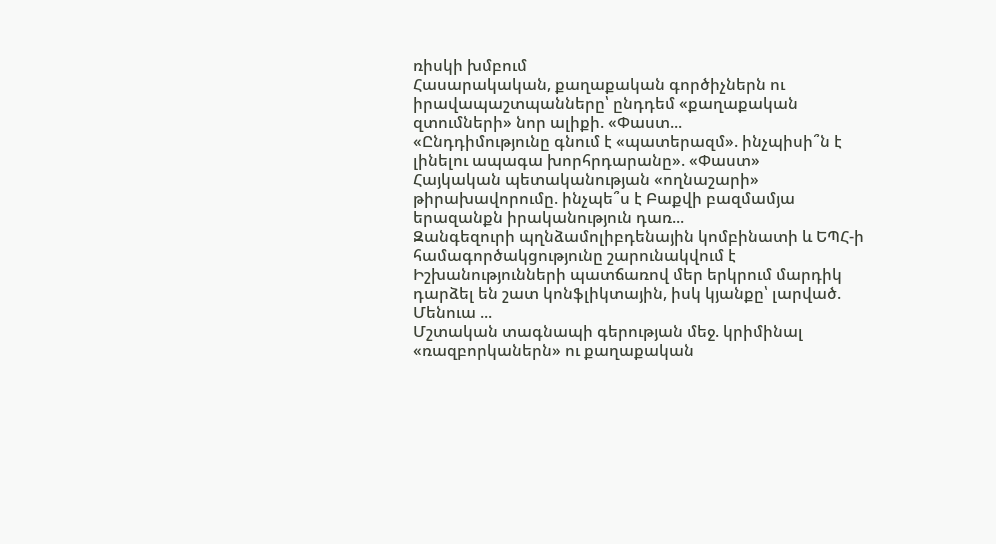ռիսկի խմբում
Հասարակական, քաղաքական գործիչներն ու իրավապաշտպանները՝ ընդդեմ «քաղաքական զտումների» նոր ալիքի. «Փաստ...
«Ընդդիմությունը գնում է «պատերազմ». ինչպիսի՞ն է լինելու ապագա խորհրդարանը». «Փաստ»
Հայկական պետականության «ողնաշարի» թիրախավորումը. ինչպե՞ս է Բաքվի բազմամյա երազանքն իրականություն դառ...
Զանգեզուրի պղնձամոլիբդենային կոմբինատի և ԵՊՀ-ի համագործակցությունը շարունակվում է
Իշխանությունների պատճառով մեր երկրում մարդիկ դարձել են շատ կոնֆլիկտային, իսկ կյանքը՝ լարված. Մենուա ...
Մշտական տագնապի գերության մեջ. կրիմինալ «ռազբորկաներն» ու քաղաքական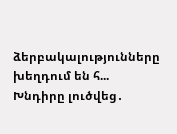ձերբակալությունները խեղդում են հ...
Խնդիրը լուծվեց․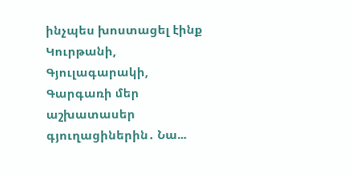ինչպես խոստացել էինք Կուրթանի, Գյուլագարակի, Գարգառի մեր աշխատասեր գյուղացիներին․ Նա...